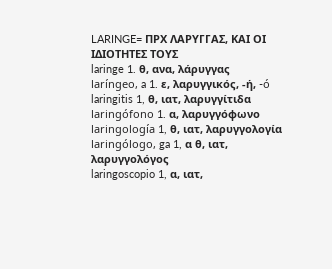LARINGE= ΠΡΧ ΛΑΡΥΓΓΑΣ, ΚΑΙ ΟΙ ΙΔΙΟΤΗΤΕΣ ΤΟΥΣ
laringe 1. θ, ανα, λάρυγγας
laríngeo, a 1. ε, λαρυγγικός, -ή, -ó
laringitis 1, θ, ιατ, λαρυγγίτιδα
laringófono 1. α, λαρυγγόφωνο
laringología 1, θ, ιατ, λαρυγγολογία
laringólogo, ga 1, α θ, ιατ, λαρυγγολόγος
laringoscopio 1, α, ιατ,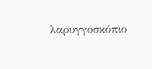λαρυγγοσκόπιο